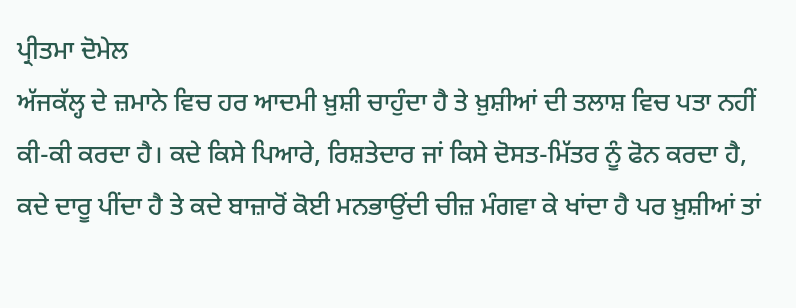ਪ੍ਰੀਤਮਾ ਦੋਮੇਲ
ਅੱਜਕੱਲ੍ਹ ਦੇ ਜ਼ਮਾਨੇ ਵਿਚ ਹਰ ਆਦਮੀ ਖ਼ੁਸ਼ੀ ਚਾਹੁੰਦਾ ਹੈ ਤੇ ਖ਼ੁਸ਼ੀਆਂ ਦੀ ਤਲਾਸ਼ ਵਿਚ ਪਤਾ ਨਹੀਂ ਕੀ-ਕੀ ਕਰਦਾ ਹੈ। ਕਦੇ ਕਿਸੇ ਪਿਆਰੇ, ਰਿਸ਼ਤੇਦਾਰ ਜਾਂ ਕਿਸੇ ਦੋਸਤ-ਮਿੱਤਰ ਨੂੰ ਫੋਨ ਕਰਦਾ ਹੈ, ਕਦੇ ਦਾਰੂ ਪੀਂਦਾ ਹੈ ਤੇ ਕਦੇ ਬਾਜ਼ਾਰੋਂ ਕੋਈ ਮਨਭਾਉਂਦੀ ਚੀਜ਼ ਮੰਗਵਾ ਕੇ ਖਾਂਦਾ ਹੈ ਪਰ ਖ਼ੁਸ਼ੀਆਂ ਤਾਂ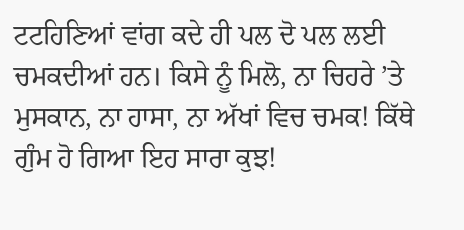ਟਟਹਿਣਿਆਂ ਵਾਂਗ ਕਦੇ ਹੀ ਪਲ ਦੋ ਪਲ ਲਈ ਚਮਕਦੀਆਂ ਹਨ। ਕਿਸੇ ਨੂੰ ਮਿਲੋ, ਨਾ ਚਿਹਰੇ ’ਤੇ ਮੁਸਕਾਨ, ਨਾ ਹਾਸਾ, ਨਾ ਅੱਖਾਂ ਵਿਚ ਚਮਕ! ਕਿੱਥੇ ਗੁੰਮ ਹੋ ਗਿਆ ਇਹ ਸਾਰਾ ਕੁਝ!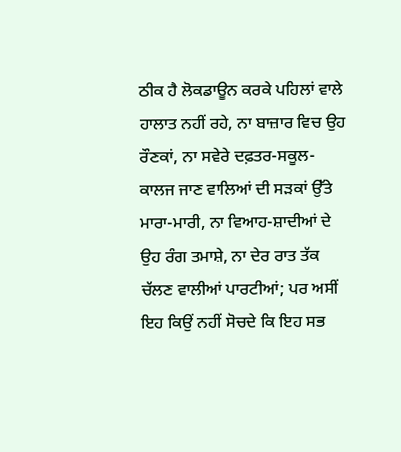ਠੀਕ ਹੈ ਲੋਕਡਾਊਨ ਕਰਕੇ ਪਹਿਲਾਂ ਵਾਲੇ ਹਾਲਾਤ ਨਹੀਂ ਰਹੇ, ਨਾ ਬਾਜ਼ਾਰ ਵਿਚ ਉਹ ਰੌਣਕਾਂ, ਨਾ ਸਵੇਰੇ ਦਫ਼ਤਰ-ਸਕੂਲ-ਕਾਲਜ ਜਾਣ ਵਾਲਿਆਂ ਦੀ ਸੜਕਾਂ ਉੱਤੇ ਮਾਰਾ-ਮਾਰੀ, ਨਾ ਵਿਆਹ-ਸ਼ਾਦੀਆਂ ਦੇ ਉਹ ਰੰਗ ਤਮਾਸ਼ੇ, ਨਾ ਦੇਰ ਰਾਤ ਤੱਕ ਚੱਲਣ ਵਾਲੀਆਂ ਪਾਰਟੀਆਂ; ਪਰ ਅਸੀਂ ਇਹ ਕਿਉਂ ਨਹੀਂ ਸੋਚਦੇ ਕਿ ਇਹ ਸਭ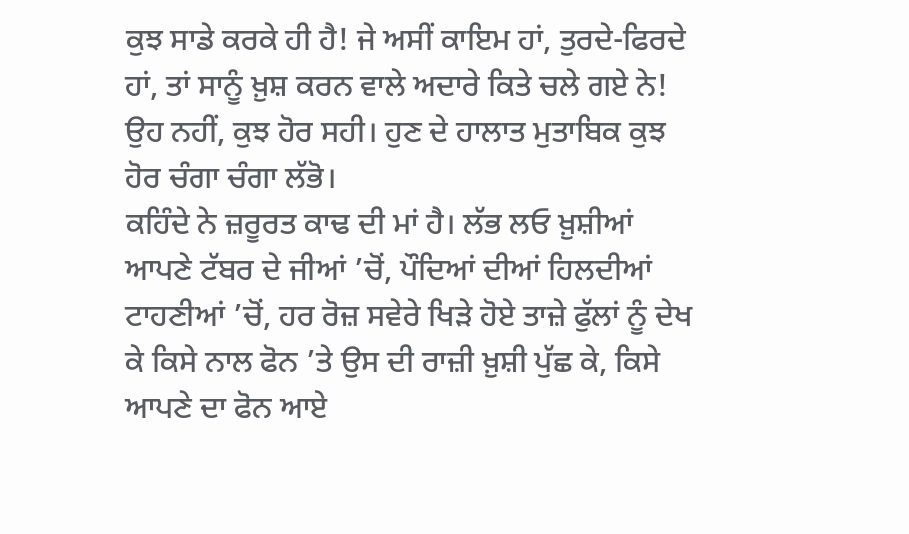ਕੁਝ ਸਾਡੇ ਕਰਕੇ ਹੀ ਹੈ! ਜੇ ਅਸੀਂ ਕਾਇਮ ਹਾਂ, ਤੁਰਦੇ-ਫਿਰਦੇ ਹਾਂ, ਤਾਂ ਸਾਨੂੰ ਖ਼ੁਸ਼ ਕਰਨ ਵਾਲੇ ਅਦਾਰੇ ਕਿਤੇ ਚਲੇ ਗਏ ਨੇ! ਉਹ ਨਹੀਂ, ਕੁਝ ਹੋਰ ਸਹੀ। ਹੁਣ ਦੇ ਹਾਲਾਤ ਮੁਤਾਬਿਕ ਕੁਝ ਹੋਰ ਚੰਗਾ ਚੰਗਾ ਲੱਭੋ।
ਕਹਿੰਦੇ ਨੇ ਜ਼ਰੂਰਤ ਕਾਢ ਦੀ ਮਾਂ ਹੈ। ਲੱਭ ਲਓ ਖ਼ੁਸ਼ੀਆਂ ਆਪਣੇ ਟੱਬਰ ਦੇ ਜੀਆਂ ’ਚੋਂ, ਪੌਦਿਆਂ ਦੀਆਂ ਹਿਲਦੀਆਂ ਟਾਹਣੀਆਂ ’ਚੋਂ, ਹਰ ਰੋਜ਼ ਸਵੇਰੇ ਖਿੜੇ ਹੋਏ ਤਾਜ਼ੇ ਫੁੱਲਾਂ ਨੂੰ ਦੇਖ ਕੇ ਕਿਸੇ ਨਾਲ ਫੋਨ ’ਤੇ ਉਸ ਦੀ ਰਾਜ਼ੀ ਖ਼ੁਸ਼ੀ ਪੁੱਛ ਕੇ, ਕਿਸੇ ਆਪਣੇ ਦਾ ਫੋਨ ਆਏ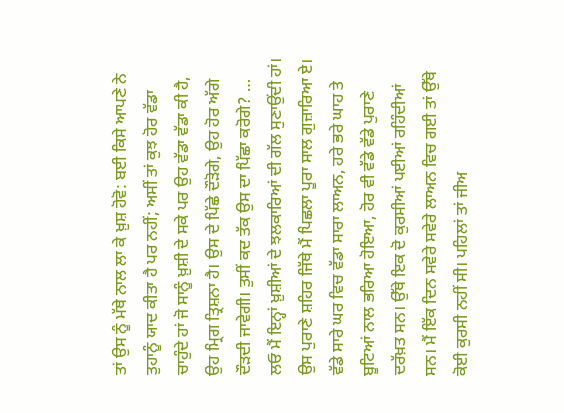ਤਾਂ ਉਸ ਨੂੰ ਮੱਥੇ ਨਾਲ ਲਾ ਕੇ ਖ਼ੁਸ਼ ਹੋਵੋ: ਬਈ ਕਿਸੇ ਆਪਣੇ ਨੇ ਤੁਹਾਨੂੰ ਯਾਦ ਕੀਤਾ ਹੈ ਪਰ ਨਹੀਂ; ਅਸੀਂ ਤਾਂ ਕੁਝ ਹੋਰ ਵੱਡਾ ਚਾਹੁੰਦੇ ਹਾਂ ਜੋ ਸਾਨੂੰ ਖ਼ੁਸ਼ੀ ਦੇ ਸਕੇ ਪਰ ਉਹ ਵੱਡਾ ਵੱਡਾ ਕੀ ਹੈ, ਉਹ ਮ੍ਰਿਗ ਤ੍ਰਿਸ਼ਨਾ ਹੈ। ਉਸ ਦੇ ਪਿੱਛੇ ਦੌੜੋਗੇ, ਉਹ ਹੋਰ ਅੱਗੇ ਦੌੜਦੀ ਜਾਵੇਗੀ। ਤੁਸੀਂ ਕਦ ਤੱਕ ਉਸ ਦਾ ਪਿੱਛਾ ਕਰੋਗੇ? … ਲਓ ਮੈਂ ਇਨ੍ਹਾਂ ਖ਼ੁਸ਼ੀਆਂ ਦੇ ਝਲਕਾਰਿਆਂ ਦੀ ਗੱਲ ਸੁਣਾਉਂਦੀ ਹਾਂ। ਉਸ ਪੁਰਾਣੇ ਸ਼ਹਿਰ ਜਿੱਥੇ ਮੈਂ ਪਿਛਲਾ ਪੂਰਾ ਸਾਲ ਗੁਜ਼ਾਰਿਆ ਏ। ਵੱਡੇ ਸਾਰੇ ਘਰ ਵਿਚ ਵੱਡਾ ਸਾਰਾ ਲਾਅਨ, ਹਰੇ ਭਰੇ ਘਾਹ ਤੇ ਬੂਟਿਆਂ ਨਾਲ ਭਰਿਆ ਹੋਇਆ, ਹੋਰ ਵੀ ਵੱਡੇ ਵੱਡੇ ਪੁਰਾਣੇ ਦਰੱਖ਼ਤ ਸਨ। ਉੱਥੇ ਇਕ ਦੋ ਕੁਰਸੀਆਂ ਪਈਆਂ ਰਹਿੰਦੀਆਂ ਸਨ। ਮੈਂ ਇੱਕ ਦਿਨ ਸਵੇਰੇ ਸਵੇਰੇ ਲਾਅਨ ਵਿਚ ਗਈ ਤਾਂ ਉੱਥੇ ਕੋਈ ਕੁਰਸੀ ਨਹੀਂ ਸੀ। ਪਹਿਲਾਂ ਤਾਂ ਜੀਅ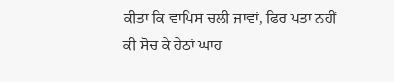ਕੀਤਾ ਕਿ ਵਾਪਿਸ ਚਲੀ ਜਾਵਾਂ, ਫਿਰ ਪਤਾ ਨਹੀਂ ਕੀ ਸੋਚ ਕੇ ਹੇਠਾਂ ਘਾਹ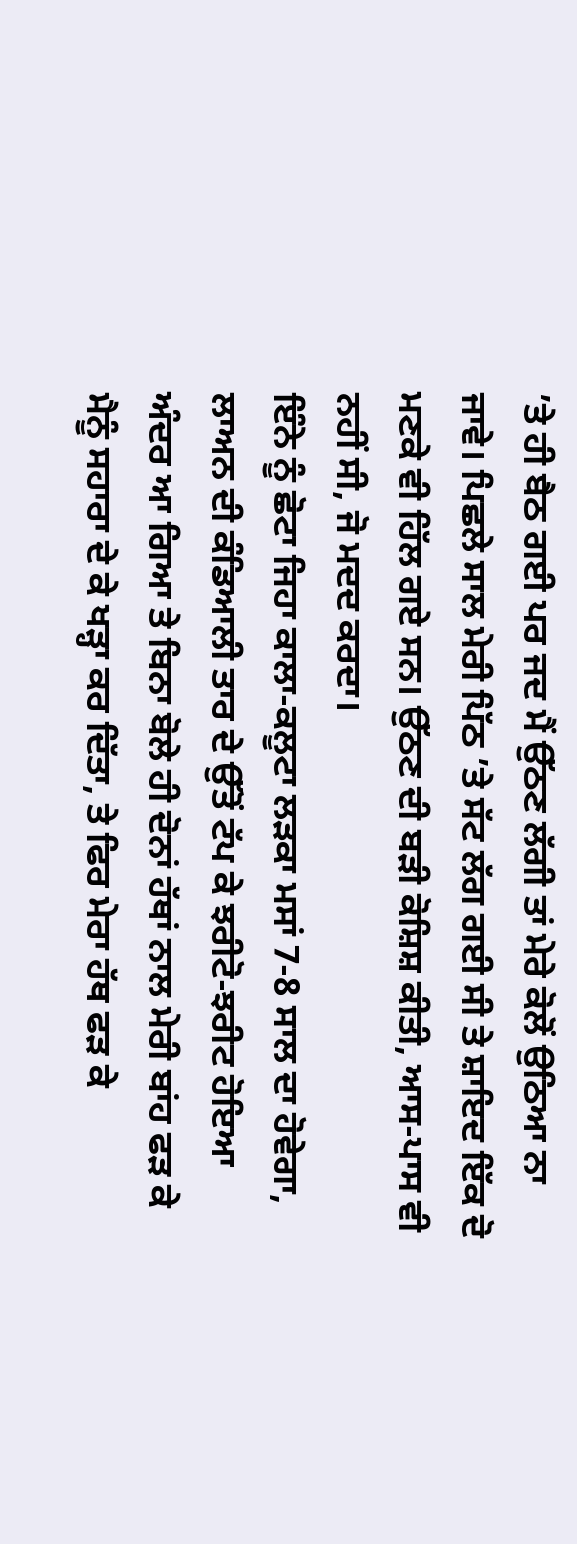’ਤੇ ਹੀ ਬੈਠ ਗਈ ਪਰ ਜਦ ਮੈਂ ਉੱਠਣ ਲੱਗੀ ਤਾਂ ਮੇਰੇ ਕੋਲੋਂ ਉਠਿਆ ਨਾ ਜਾਵੇ। ਪਿਛਲੇ ਸਾਲ ਮੇਰੀ ਪਿੱਠ ’ਤੇ ਸੱਟ ਲੱਗ ਗਈ ਸੀ ਤੇ ਸ਼ਾਇਦ ਇੱਕ ਦੋ ਮਣਕੇ ਵੀ ਹਿੱਲ ਗਏ ਸਨ। ਉੱਠਣ ਦੀ ਬੜੀ ਕੋਸ਼ਿਸ਼ ਕੀਤੀ, ਆਸ-ਪਾਸ ਵੀ ਨਹੀਂ ਸੀ, ਜੋ ਮਦਦ ਕਰਦਾ।
ਇੰਨੇ ਨੂੰ ਛੋਟਾ ਜਿਹਾ ਕਾਲਾ-ਕਲੂਟਾ ਲੜਕਾ ਮਸਾਂ 7-8 ਸਾਲ ਦਾ ਹੋਵੇਗਾ, ਲਾਅਨ ਦੀ ਕੰਡਿਆਲੀ ਤਾਰ ਦੇ ਉੱਤੋਂ ਟੱਪ ਕੇ ਝਰੀਟੋ-ਝਰੀਟ ਹੋਇਆ ਅੰਦਰ ਆ ਗਿਆ ਤੇ ਬਿਨਾ ਬੋਲੇ ਹੀ ਦੋਨਾਂ ਹੱਥਾਂ ਨਾਲ ਮੇਰੀ ਬਾਂਹ ਫੜ ਕੇ ਮੈਨੂੰ ਸਹਾਰਾ ਦੇ ਕੇ ਖੜ੍ਹਾ ਕਰ ਦਿੱਤਾ, ਤੇ ਫਿਰ ਮੇਰਾ ਹੱਥ ਫੜ ਕੇ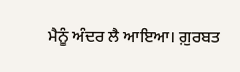ਮੈਨੂੰ ਅੰਦਰ ਲੈ ਆਇਆ। ਗ਼ੁਰਬਤ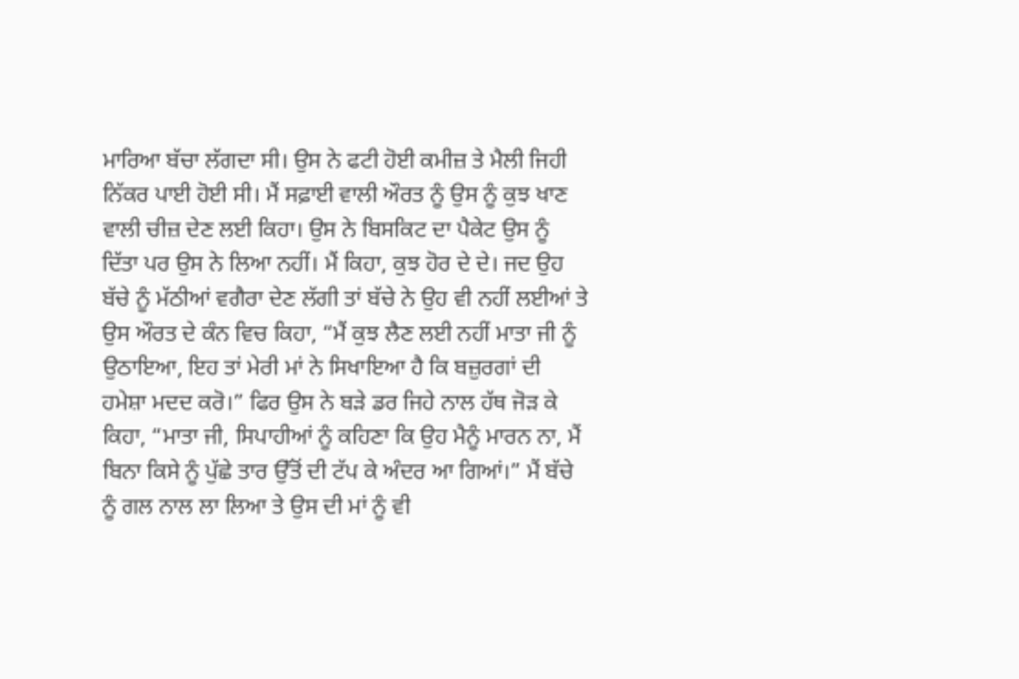ਮਾਰਿਆ ਬੱਚਾ ਲੱਗਦਾ ਸੀ। ਉਸ ਨੇ ਫਟੀ ਹੋਈ ਕਮੀਜ਼ ਤੇ ਮੈਲੀ ਜਿਹੀ ਨਿੱਕਰ ਪਾਈ ਹੋਈ ਸੀ। ਮੈਂ ਸਫ਼ਾਈ ਵਾਲੀ ਔਰਤ ਨੂੰ ਉਸ ਨੂੰ ਕੁਝ ਖਾਣ ਵਾਲੀ ਚੀਜ਼ ਦੇਣ ਲਈ ਕਿਹਾ। ਉਸ ਨੇ ਬਿਸਕਿਟ ਦਾ ਪੈਕੇਟ ਉਸ ਨੂੰ ਦਿੱਤਾ ਪਰ ਉਸ ਨੇ ਲਿਆ ਨਹੀਂ। ਮੈਂ ਕਿਹਾ, ਕੁਝ ਹੋਰ ਦੇ ਦੇ। ਜਦ ਉਹ ਬੱਚੇ ਨੂੰ ਮੱਠੀਆਂ ਵਗੈਰਾ ਦੇਣ ਲੱਗੀ ਤਾਂ ਬੱਚੇ ਨੇ ਉਹ ਵੀ ਨਹੀਂ ਲਈਆਂ ਤੇ ਉਸ ਔਰਤ ਦੇ ਕੰਨ ਵਿਚ ਕਿਹਾ, “ਮੈਂ ਕੁਝ ਲੈਣ ਲਈ ਨਹੀਂ ਮਾਤਾ ਜੀ ਨੂੰ ਉਠਾਇਆ, ਇਹ ਤਾਂ ਮੇਰੀ ਮਾਂ ਨੇ ਸਿਖਾਇਆ ਹੈ ਕਿ ਬਜ਼ੁਰਗਾਂ ਦੀ ਹਮੇਸ਼ਾ ਮਦਦ ਕਰੋ।” ਫਿਰ ਉਸ ਨੇ ਬੜੇ ਡਰ ਜਿਹੇ ਨਾਲ ਹੱਥ ਜੋੜ ਕੇ ਕਿਹਾ, “ਮਾਤਾ ਜੀ, ਸਿਪਾਹੀਆਂ ਨੂੰ ਕਹਿਣਾ ਕਿ ਉਹ ਮੈਨੂੰ ਮਾਰਨ ਨਾ, ਮੈਂ ਬਿਨਾ ਕਿਸੇ ਨੂੰ ਪੁੱਛੇ ਤਾਰ ਉੱਤੋਂ ਦੀ ਟੱਪ ਕੇ ਅੰਦਰ ਆ ਗਿਆਂ।” ਮੈਂ ਬੱਚੇ ਨੂੰ ਗਲ ਨਾਲ ਲਾ ਲਿਆ ਤੇ ਉਸ ਦੀ ਮਾਂ ਨੂੰ ਵੀ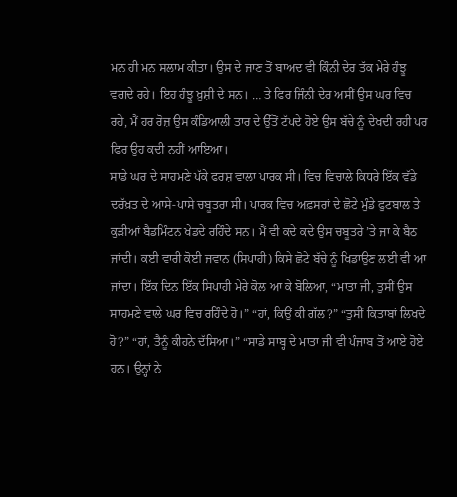ਮਨ ਹੀ ਮਨ ਸਲਾਮ ਕੀਤਾ। ਉਸ ਦੇ ਜਾਣ ਤੋਂ ਬਾਅਦ ਵੀ ਕਿੰਨੀ ਦੇਰ ਤੱਕ ਮੇਰੇ ਹੰਝੂ ਵਗਦੇ ਰਹੇ। ਇਹ ਹੰਝੂ ਖ਼ੁਸ਼ੀ ਦੇ ਸਨ। … ਤੇ ਫਿਰ ਜਿੰਨੀ ਦੇਰ ਅਸੀਂ ਉਸ ਘਰ ਵਿਚ ਰਹੇ, ਮੈਂ ਹਰ ਰੋਜ਼ ਉਸ ਕੰਡਿਆਲੀ ਤਾਰ ਦੇ ਉੱਤੋਂ ਟੱਪਦੇ ਹੋਏ ਉਸ ਬੱਚੇ ਨੂੰ ਦੇਖਦੀ ਰਹੀ ਪਰ ਫਿਰ ਉਹ ਕਦੀ ਨਹੀਂ ਆਇਆ।
ਸਾਡੇ ਘਰ ਦੇ ਸਾਹਮਣੇ ਪੱਕੇ ਫਰਸ਼ ਵਾਲਾ ਪਾਰਕ ਸੀ। ਵਿਚ ਵਿਚਾਲੇ ਕਿਧਰੇ ਇੱਕ ਵੱਡੇ ਦਰੱਖ਼ਤ ਦੇ ਆਸੇ-ਪਾਸੇ ਚਬੂਤਰਾ ਸੀ। ਪਾਰਕ ਵਿਚ ਅਫ਼ਸਰਾਂ ਦੇ ਛੋਟੇ ਮੁੰਡੇ ਫੁਟਬਾਲ ਤੇ ਕੁੜੀਆਂ ਬੈਡਮਿੰਟਨ ਖੇਡਦੇ ਰਹਿੰਦੇ ਸਨ। ਮੈਂ ਵੀ ਕਦੇ ਕਦੇ ਉਸ ਚਬੂਤਰੇ ’ਤੇ ਜਾ ਕੇ ਬੈਠ ਜਾਂਦੀ। ਕਈ ਵਾਰੀ ਕੋਈ ਜਵਾਨ (ਸਿਪਾਹੀ) ਕਿਸੇ ਛੋਟੇ ਬੱਚੇ ਨੂੰ ਖਿਡਾਉਣ ਲਈ ਵੀ ਆ ਜਾਂਦਾ। ਇੱਕ ਦਿਨ ਇੱਕ ਸਿਪਾਹੀ ਮੇਰੇ ਕੋਲ ਆ ਕੇ ਬੋਲਿਆ, “ਮਾਤਾ ਜੀ, ਤੁਸੀਂ ਉਸ ਸਾਹਮਣੇ ਵਾਲੇ ਘਰ ਵਿਚ ਰਹਿੰਦੇ ਹੋ।” “ਹਾਂ, ਕਿਉਂ ਕੀ ਗੱਲ?” “ਤੁਸੀਂ ਕਿਤਾਬਾਂ ਲਿਖਦੇ ਹੋ?” “ਹਾਂ, ਤੈਨੂੰ ਕੀਹਨੇ ਦੱਸਿਆ।” “ਸਾਡੇ ਸਾਬ੍ਹ ਦੇ ਮਾਤਾ ਜੀ ਵੀ ਪੰਜਾਬ ਤੋਂ ਆਏ ਹੋਏ ਹਨ। ਉਨ੍ਹਾਂ ਨੇ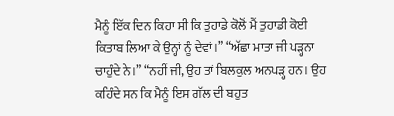ਮੈਨੂੰ ਇੱਕ ਦਿਨ ਕਿਹਾ ਸੀ ਕਿ ਤੁਹਾਡੇ ਕੋਲੋਂ ਮੈਂ ਤੁਹਾਡੀ ਕੋਈ ਕਿਤਾਬ ਲਿਆ ਕੇ ਉਨ੍ਹਾਂ ਨੂੰ ਦੇਵਾਂ।” “ਅੱਛਾ ਮਾਤਾ ਜੀ ਪੜ੍ਹਨਾ ਚਾਹੁੰਦੇ ਨੇ।” “ਨਹੀਂ ਜੀ, ਉਹ ਤਾਂ ਬਿਲਕੁਲ ਅਨਪੜ੍ਹ ਹਨ। ਉਹ ਕਹਿੰਦੇ ਸਨ ਕਿ ਮੈਨੂੰ ਇਸ ਗੱਲ ਦੀ ਬਹੁਤ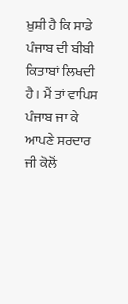ਖ਼ੁਸ਼ੀ ਹੈ ਕਿ ਸਾਡੇ ਪੰਜਾਬ ਦੀ ਬੀਬੀ ਕਿਤਾਬਾਂ ਲਿਖਦੀ ਹੈ। ਮੈਂ ਤਾਂ ਵਾਪਿਸ ਪੰਜਾਬ ਜਾ ਕੇ ਆਪਣੇ ਸਰਦਾਰ ਜੀ ਕੋਲੋਂ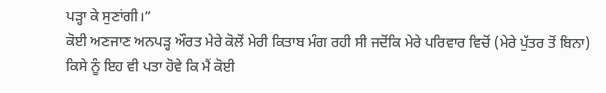ਪੜ੍ਹਾ ਕੇ ਸੁਣਾਂਗੀ।”
ਕੋਈ ਅਣਜਾਣ ਅਨਪੜ੍ਹ ਔਰਤ ਮੇਰੇ ਕੋਲੋਂ ਮੇਰੀ ਕਿਤਾਬ ਮੰਗ ਰਹੀ ਸੀ ਜਦੋਂਕਿ ਮੇਰੇ ਪਰਿਵਾਰ ਵਿਚੋਂ (ਮੇਰੇ ਪੁੱਤਰ ਤੋਂ ਬਿਨਾ) ਕਿਸੇ ਨੂੰ ਇਹ ਵੀ ਪਤਾ ਹੋਵੇ ਕਿ ਮੈਂ ਕੋਈ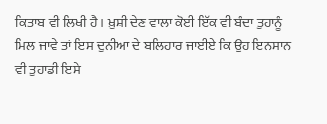ਕਿਤਾਬ ਵੀ ਲਿਖੀ ਹੈ। ਖ਼ੁਸ਼ੀ ਦੇਣ ਵਾਲਾ ਕੋਈ ਇੱਕ ਵੀ ਬੰਦਾ ਤੁਹਾਨੂੰ ਮਿਲ ਜਾਵੇ ਤਾਂ ਇਸ ਦੁਨੀਆ ਦੇ ਬਲਿਹਾਰ ਜਾਈਏ ਕਿ ਉਹ ਇਨਸਾਨ ਵੀ ਤੁਹਾਡੀ ਇਸੇ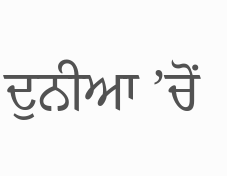ਦੁਨੀਆ ’ਚੋਂ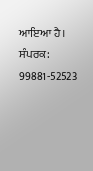ਆਇਆ ਹੈ।
ਸੰਪਰਕ: 99881-52523